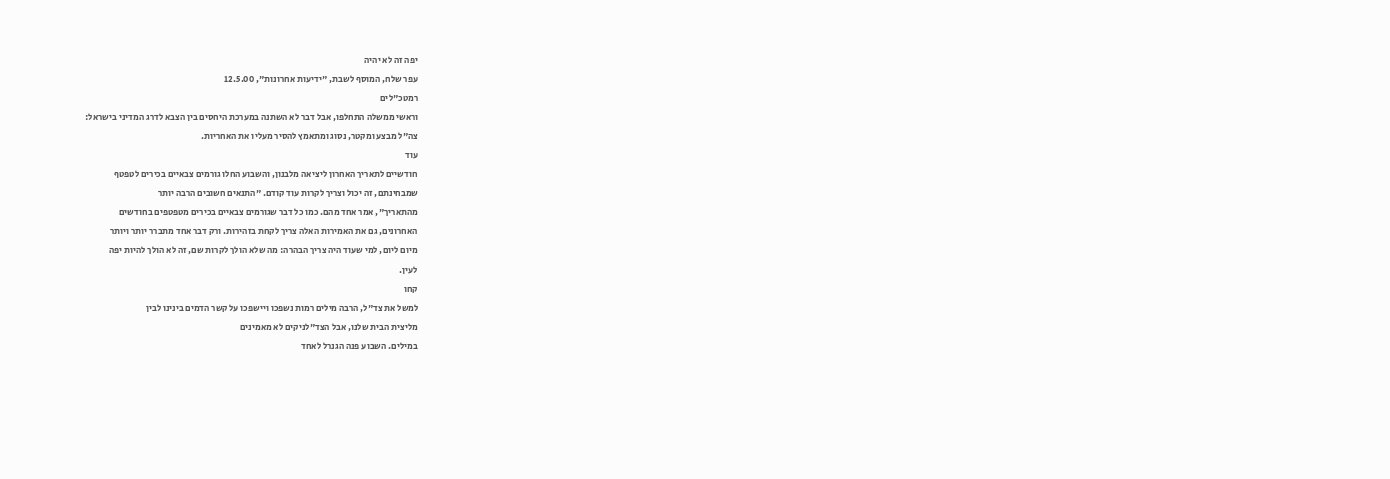יפה זה לא יהיה
עפר שלח, המוסף לשבת, "ידיעות אחרונות", 12.5.00
רמטכ"לים
וראשי ממשלה התחלפו, אבל דבר לא השתנה במערכת היחסים בין הצבא לדרג המדיני בישראל:
צה"ל מבצע ומקטר, נסוג ומתאמץ להסיר מעליו את האחריות.
עוד
חודשיים לתאריך האחרון ליציאה מלבנון, והשבוע החלו גורמים צבאיים בכירים לטפטף
שמבחינתם, זה יכול וצריך לקרות עוד קודם. "התנאים חשובים הרבה יותר
מהתאריך", אמר אחד מהם. כמו כל דבר שגורמים צבאיים בכירים מטפטפים בחודשים
האחרונים, גם את האמירות האלה צריך לקחת בזהירות. ורק דבר אחד מתברר יותר ויותר
מיום ליום, למי שעוד היה צריך הבהרה: מה שלא הולך לקרות שם, זה לא הולך להיות יפה
לעין.
קחו
למשל את צד"ל, הרבה מילים רמות נשפכו ויישפכו על קשר הדמים בינינו לבין
מליצית הבית שלנו, אבל הצד"לניקים לא מאמינים
במילים. השבוע פנה הגנרל לאחד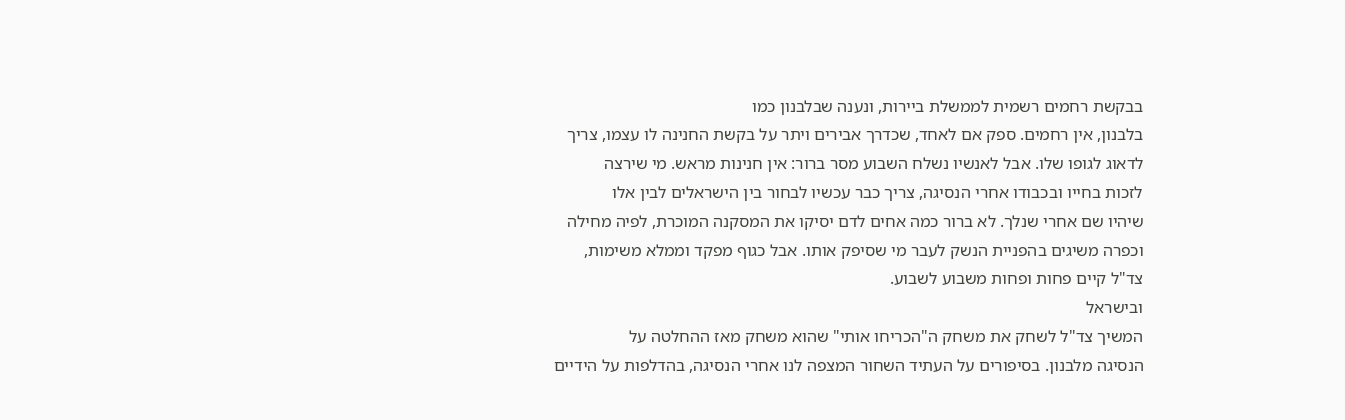בבקשת רחמים רשמית לממשלת ביירות, ונענה שבלבנון כמו
בלבנון, אין רחמים. ספק אם לאחד, שכדרך אבירים ויתר על בקשת החנינה לו עצמו, צריך
לדאוג לגופו שלו. אבל לאנשיו נשלח השבוע מסר ברור: אין חנינות מראש. מי שירצה
לזכות בחייו ובכבודו אחרי הנסיגה, צריך כבר עכשיו לבחור בין הישראלים לבין אלו
שיהיו שם אחרי שנלך. לא ברור כמה אחים לדם יסיקו את המסקנה המוכרת, לפיה מחילה
וכפרה משיגים בהפניית הנשק לעבר מי שסיפק אותו. אבל כגוף מפקד וממלא משימות,
צד"ל קיים פחות ופחות משבוע לשבוע.
ובישראל
המשיך צד"ל לשחק את משחק ה"הכריחו אותי" שהוא משחק מאז ההחלטה על
הנסיגה מלבנון. בסיפורים על העתיד השחור המצפה לנו אחרי הנסיגה, בהדלפות על הידיים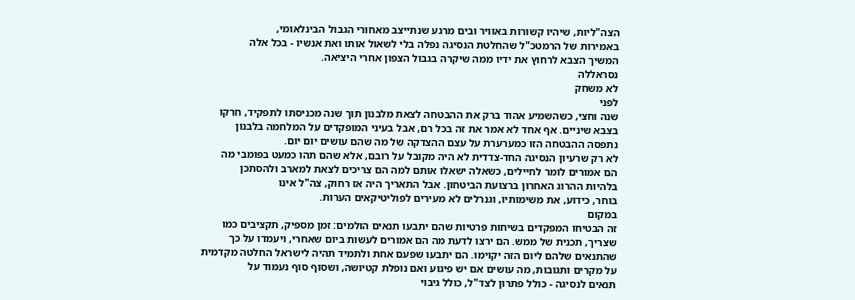הצה"ליות, שיהיו קשורות באוויר ובים מרגע שנתייצב מאחורי הגבול הבינלאומי,
באמירות של הרמטכ"ל שהחלטת הנסיגה נפלה בלי לשאול אותו ואת אנשיו - בכל אלה
המשיך הצבא לרחוץ את ידיו ממה שיקרה בגבול הצפון אחרי היציאה.
נסראללה
לא משחק
לפני
שנה וחצי, כשהשמיע אהוד ברק את ההבטחה לצאת מלבנון תוך שנה מכניסתו לתפקיד, חרקו
בצבא שיניים. אף אחד לא אמר את זה בכל רם, אבל בעיני המופקדים על המלחמה בלבנון
נתפסה ההבטחה הזו כמערערת על עצם ההצדקה של מה שהם עושים יום יום.
לא רק שרעיון הנסיגה החד-צדדית לא היה מקובל על רובם, אלא שהם תהו כמעט בפומבי מה
הם אמורים לומר לחיילים, כשאלה ישאלו אותם למה הם צריכים לצאת למארב ולהסתכן
בלהיות ההרוג האחרון ברצועת הביטחון. אבל התאריך היה אז רחוק, צה"ל אינו
בוחר, כידוע, את משימותיו, וגנרלים לא מעירים לפוליטיקאים הערות.
במקום
זה הבטיחו המפקדים בשיחות פרטיות שהם יתבעו תנאים הולמים: זמן מספיק, תקציבים כמו
שצריך, תכנית של ממש. הם ירצו לדעת מה הם אמורים לעשות ביום שאחרי, ויעמדו על כך
שהתנאים שלהם ליום הזה יקוימו. הם יתבעו שפעם אחת ולתמיד תהיה לישראל החלטה מקדמית
על מקרים ותגובות, מה עושים אם יש פיגוע ואם נופלת קטיושה, ושסוף סוף נעמוד על
תנאים לנסיגה - כולל פתרון לצד"ל, כולל גיבוי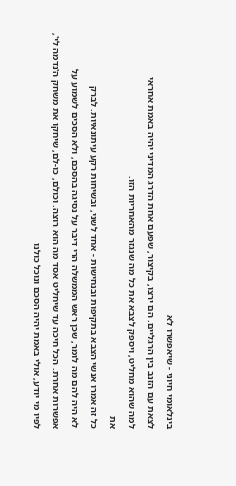בינלאומי חיוני - שיאפשרו לא
לצאת עם הזנב בין הרגליים. הם ירצו, בקיצור, שפעם אחת הדרג המדיני יהיה באמת אחראי
למה שהוא מחליט, ויספק לצבא את כל מה שנגזר מהאחריות הזו.
את
כל זה אמרו אנשי הצבא בתקיפות ובנחישות - אחד לשני, ובשיחות רקע עיתונאיות. לברק
לא היה להם מה לומר, שכן ראש הממשלה הרי דיבר על נסיגה בהסכם, ולא הסכים לשמוע על
אפשרות אחרת. הכל חיכה עד שיחליט אסד מה הוא רוצה. וכולם, כו-לם, שיחקו את משחק ה'נדמה לי',
לפיו מי יודע, אולי באמת יהיה הסכם ונוכל כולנו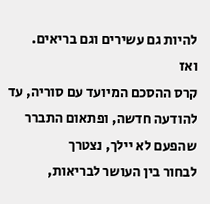להיות גם עשירים וגם בריאים.
ואז
קרס ההסכם המיועד עם סוריה, עד להודעה חדשה, ופתאום התברר שהפעם לא יילך, נצטרך
לבחור בין העושר לבריאות,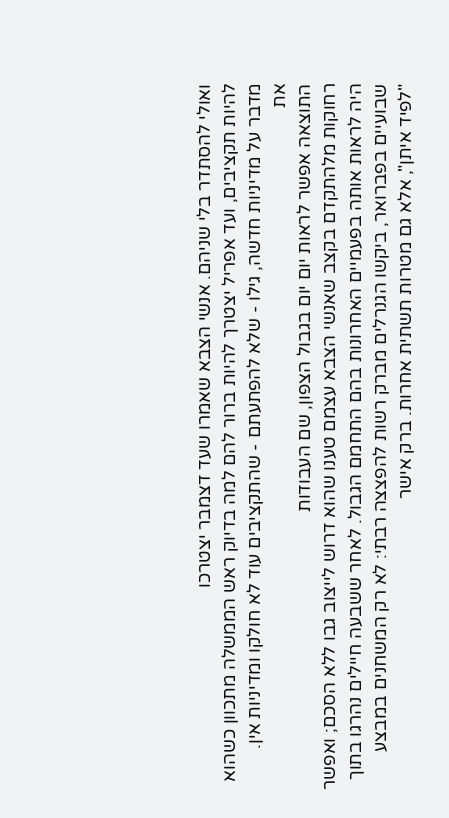ואולי להסתדר בלי שניהם. אנשי הצבא שאמרו שעד דצמבר יצטרכו
להיות תקציבים, ועד אפריל יצטרך להיות ברור להם למה בדיוק ראש הממשלה מתכוון כשהוא
מדבר על מדיניות חדשה, גילו - שלא להפתעתם - שהתקציבים עוד לא חולקו ומדיניות אין.
את
התוצאה אפשר לראות יום יום בגבול הצפון, שם העבודות
רחוקות מלהתקדם בקצב שאנשי הצבא עצמם טענו שהוא דרוש לייצוב גבו ללא הסכם; ואפשר
היה לראות אותה בפעמיים האחרונות בהם התחמם הגבול. לאחר ששבעה חיילים נהרגו בתוך
שבועיים בפברואר, ביקשו הגנרלים מברק רשות להפצצה רבתי: לא רק המשחנים במבצע
"לפיד איתן", אלא גם מטרות תשתית אחרות. ברק אישר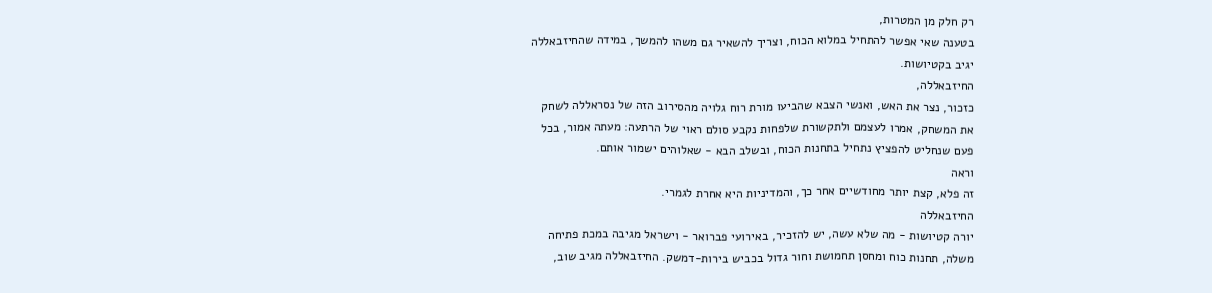רק חלק מן המטרות,
בטענה שאי אפשר להתחיל במלוא הכוח, וצריך להשאיר גם משהו להמשך, במידה שהחיזבאללה
יגיב בקטיושות.
החיזבאללה,
כזכור, נצר את האש, ואנשי הצבא שהביעו מורת רוח גלויה מהסירוב הזה של נסראללה לשחק
את המשחק, אמרו לעצמם ולתקשורת שלפחות נקבע סולם ראוי של הרתעה: מעתה אמור, בכל
פעם שנחליט להפציץ נתחיל בתחנות הכוח, ובשלב הבא - שאלוהים ישמור אותם.
וראה
זה פלא, קצת יותר מחודשיים אחר כך, והמדיניות היא אחרת לגמרי.
החיזבאללה
יורה קטיושות - מה שלא עשה, יש להזכיר, באירועי פברואר - וישראל מגיבה במכת פתיחה
משלה, תחנות כוח ומחסן תחמושת וחור גדול בכביש בירות-דמשק. החיזבאללה מגיב שוב,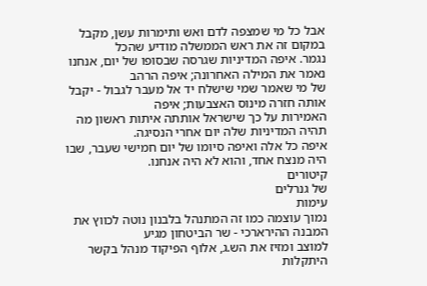אבל כל מי שמצפה לדם ואש ותימרות עשן, מקבל במקום זה את ראש הממשלה מודיע שהכל
נגמר. איפה המדיניות שגרסה שבסופו של יום, אנחנו נאמר את המילה האחרונה; איפה הרהב
של מי שאמר שמי שישלח יד אל מעבר לגבול - יקבל אותה חזרה מינוס האצבעות; איפה
האמירות על כך שישראל אותתה איתות ראשון מה תהיה המדיניות שלה יום אחרי הנסיגה.
איפה כל אלה ואיפה סיומו של יום חמישי שעבר, שבו היה מנצח אחד, והוא לא היה אנחנו.
קיטורים
של גנרלים
עימות
נמוך עוצמה כמו זה המתנהל בלבנון נוטה לכווץ את המבנה ההירארכי - שר הביטחון מגיע
למוצב ומזיז את הש.ג, אלוף הפיקוד מנהל בקשר היתקלות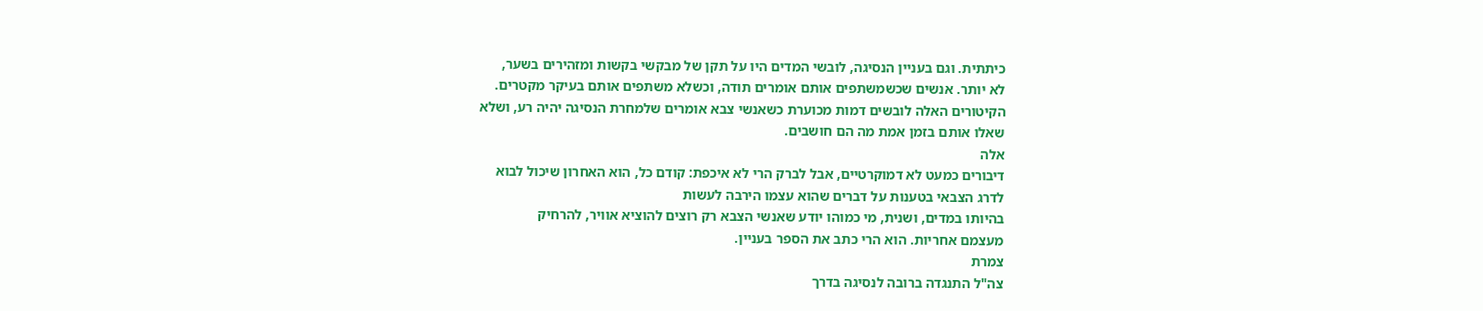כיתתית. וגם בעניין הנסיגה, לובשי המדים היו על תקן של מבקשי בקשות ומזהירים בשער,
לא יותר. אנשים שכשמשתפים אותם אומרים תודה, וכשלא משתפים אותם בעיקר מקטרים.
הקיטורים האלה לובשים דמות מכוערת כשאנשי צבא אומרים שלמחרת הנסיגה יהיה רע, ושלא
שאלו אותם בזמן אמת מה הם חושבים.
אלה
דיבורים כמעט לא דמוקרטיים, אבל לברק הרי לא איכפת: קודם כל, הוא האחרון שיכול לבוא
לדרג הצבאי בטענות על דברים שהוא עצמו הירבה לעשות
בהיותו במדים, ושנית, מי כמוהו יודע שאנשי הצבא רק רוצים להוציא אוויר, להרחיק
מעצמם אחריות. הוא הרי כתב את הספר בעניין.
צמרת
צה"ל התנגדה ברובה לנסיגה בדרך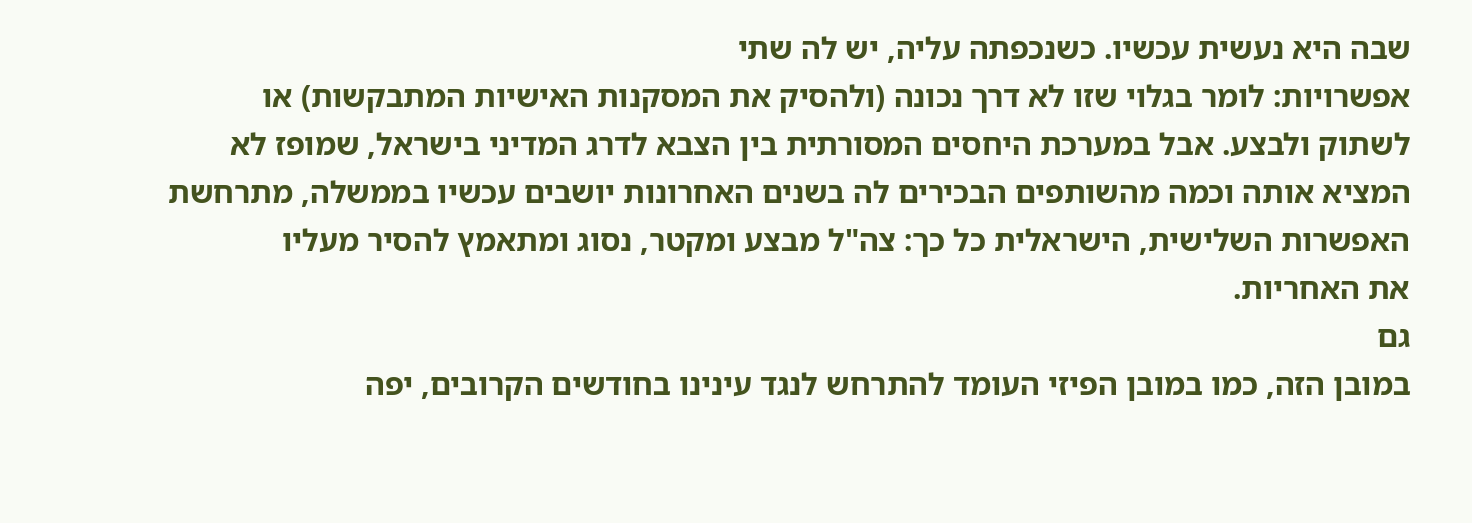שבה היא נעשית עכשיו. כשנכפתה עליה, יש לה שתי
אפשרויות: לומר בגלוי שזו לא דרך נכונה (ולהסיק את המסקנות האישיות המתבקשות) או
לשתוק ולבצע. אבל במערכת היחסים המסורתית בין הצבא לדרג המדיני בישראל, שמופז לא
המציא אותה וכמה מהשותפים הבכירים לה בשנים האחרונות יושבים עכשיו בממשלה, מתרחשת
האפשרות השלישית, הישראלית כל כך: צה"ל מבצע ומקטר, נסוג ומתאמץ להסיר מעליו
את האחריות.
גם
במובן הזה, כמו במובן הפיזי העומד להתרחש לנגד עינינו בחודשים הקרובים, יפה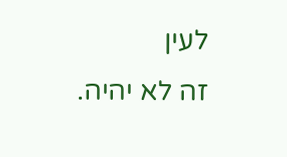לעין
זה לא יהיה.